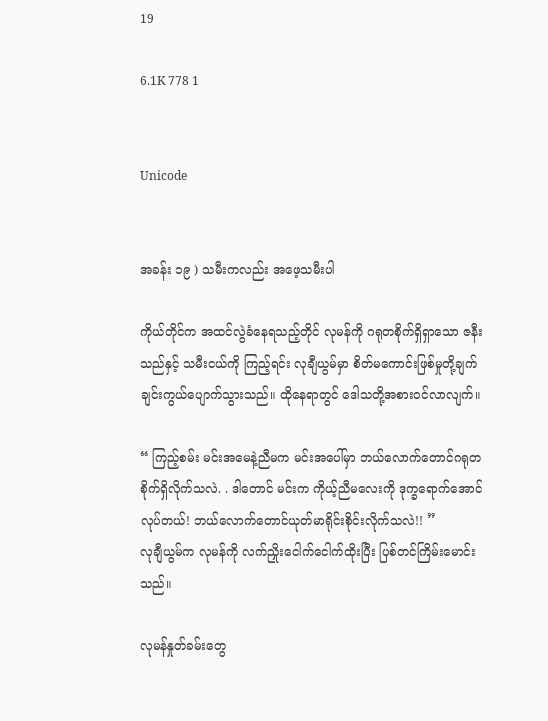19

6.1K 778 1


Unicode


အခန်း ၁၉ ) သမီးကလည်း အဖေ့သမီးပါ

ကိုယ်တိုင်က အထင်လွဲခံနေရသည့်တိုင် လုမန်ကို ဂရုတစိုက်ရှိရှာသော ဇနီးသည်နှင့် သမီးငယ်ကို ကြည့်ရင်း လုချီယွမ်မှာ စိတ်မကောင်းဖြစ်မှုတို့ချက်ချင်းကွယ်ပျောက်သွားသည်။ ထိုနေရာတွင် ဒေါသတို့အစားဝင်လာလျက်။

“ ကြည့်စမ်း မင်းအမေနဲ့ညီမက မင်းအပေါ်မှာ ဘယ်လောက်တောင်ဂရုတစိုက်ရှိလိုက်သလဲ. . ဒါတောင် မင်းက ကိုယ့်ညီမလေးကို ဒုက္ခရောက်အောင်လုပ်တယ်! ဘယ်လောက်တောင်ယုတ်မာရိုင်းစိုင်းလိုက်သလဲ!! ”
လုချီယွမ်က လုမန်ကို လက်ညှိုးငေါက်ငေါက်ထိုးပြီး ပြစ်တင်ကြိမ်းမောင်းသည်။

လုမန်နှုတ်ခမ်းတွေ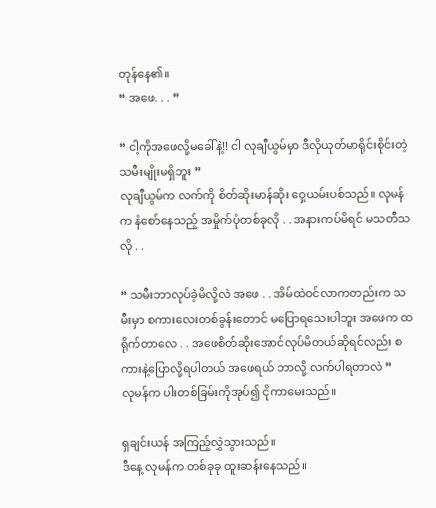တုန်နေ၏။
“ အဖေ. . . ”

“ ငါ့ကိုအဖေလို့မခေါ်နဲ့!! ငါ လုချီယွမ်မှာ ဒီလိုယုတ်မာရိုင်းစိုင်းတဲ့သမီးမျိုးမရှိဘူး ”
လုချီယွမ်က လက်ကို စိတ်ဆိုးမာန်ဆိုး ဝှေ့ယမ်းပစ်သည်။ လုမန်က နံစော်နေသည့် အမှိုက်ပုံတစ်ခုလို . . အနားကပ်မိရင် မသတီသလို . .

“ သမီးဘာလုပ်ခဲ့မိလို့လဲ အဖေ . . အိမ်ထဲဝင်လာကတည်းက သမီးမှာ စကားလေးတစ်ခွန်းတောင် မပြောရသေးပါဘူး အဖေက ထရိုက်တာလေ . . အဖေစိတ်ဆိုးအောင်လုပ်မိတယ်ဆိုရင်လည်း စကားနဲ့ပြောလို့ရပါတယ် အဖေရယ် ဘာလို့ လက်ပါရတာလဲ ”
လုမန်က ပါးတစ်ခြမ်းကိုအုပ်၍ ငိုကာမေးသည်။

ရှချင်းယန် အကြည့်လွှဲသွားသည်။
ဒီနေ့ လုမန်က တစ်ခုခု ထူးဆန်းနေသည်။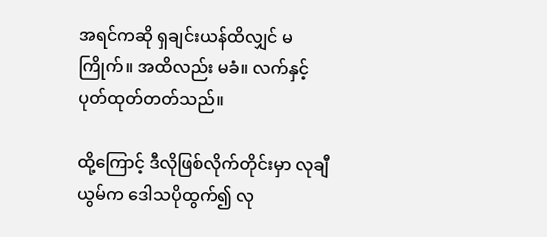အရင်ကဆို ရှချင်းယန်ထိလျှင် မကြိုက်။ အထိလည်း မခံ။ လက်နှင့်ပုတ်ထုတ်တတ်သည်။

ထို့ကြောင့် ဒီလိုဖြစ်လိုက်တိုင်းမှာ လုချီယွမ်က ဒေါသပိုထွက်၍ လု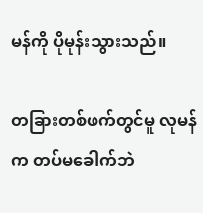မန်ကို ပိုမုန်းသွားသည်။

တခြားတစ်ဖက်တွင်မူ လုမန်က တပ်မခေါက်ဘဲ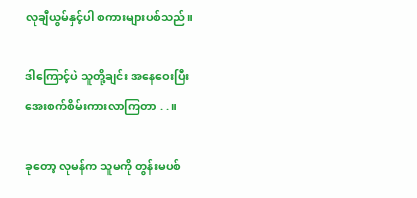လုချီယွမ်နှင့်ပါ စကားများပစ်သည်။

ဒါကြောင့်ပဲ သူတို့ချင်း အနေဝေးပြီး အေးစက်စိမ်းကားလာကြတာ . . ။

ခုတော့ လုမန်က သူမကို တွန်းမပစ်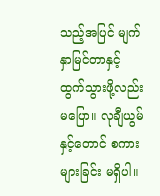သည့်အပြင် မျက်နှာမြင်တာနှင့် ထွက်သွားဖို့လည်း မပြော။ လုချီယွမ်နှင့်တောင် စကားများခြင်း မရှိပါ။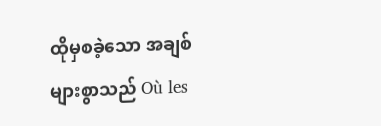ထိုမှစခဲ့သော အချစ်များစွာသည် Où les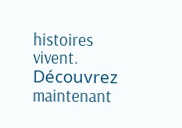histoires vivent. Découvrez maintenant